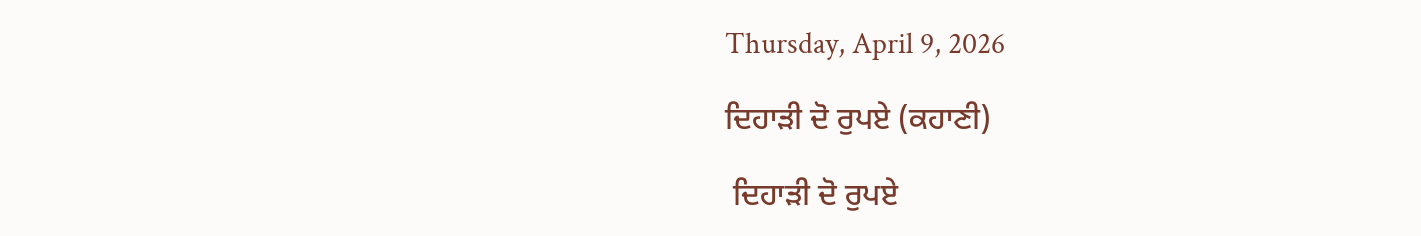Thursday, April 9, 2026

ਦਿਹਾੜੀ ਦੋ ਰੁਪਏ (ਕਹਾਣੀ)

 ਦਿਹਾੜੀ ਦੋ ਰੁਪਏ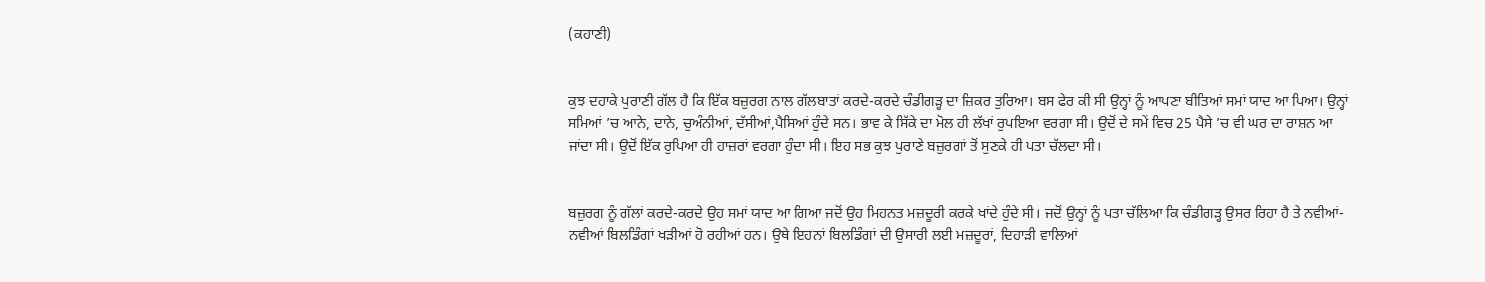(ਕਹਾਣੀ)


ਕੁਝ ਦਹਾਕੇ ਪੁਰਾਣੀ ਗੱਲ ਹੈ ਕਿ ਇੱਕ ਬਜ਼ੁਰਗ ਨਾਲ ਗੱਲਬਾਤਾਂ ਕਰਦੇ-ਕਰਦੇ ਚੰਡੀਗੜ੍ਹ ਦਾ ਜ਼ਿਕਰ ਤੁਰਿਆ। ਬਸ ਫੇਰ ਕੀ ਸੀ ਉਨ੍ਹਾਂ ਨੂੰ ਆਪਣਾ ਬੀਤਿਆਂ ਸਮਾਂ ਯਾਦ ਆ ਪਿਆ। ਉਨ੍ਹਾਂ ਸਮਿਆਂ ’ਚ ਆਨੇ, ਦਾਨੇ, ਚੁਅੰਨੀਆਂ, ਦੱਸੀਆਂ,ਪੈਸਿਆਂ ਹੁੰਦੇ ਸਨ। ਭਾਵ ਕੇ ਸਿੱਕੇ ਦਾ ਮੋਲ ਹੀ ਲੱਖਾਂ ਰੁਪਇਆ ਵਰਗਾ ਸੀ। ਉਦੋਂ ਦੇ ਸਮੇਂ ਵਿਚ 25 ਪੈਸੇ ’ਚ ਵੀ ਘਰ ਦਾ ਰਾਸ਼ਨ ਆ ਜਾਂਦਾ ਸੀ। ਉਦੋਂ ਇੱਕ ਰੁਪਿਆ ਹੀ ਹਾਜ਼ਰਾਂ ਵਰਗਾ ਹੁੰਦਾ ਸੀ। ਇਹ ਸਭ ਕੁਝ ਪੁਰਾਣੇ ਬਜ਼ੁਰਗਾਂ ਤੋਂ ਸੁਣਕੇ ਹੀ ਪਤਾ ਚੱਲਦਾ ਸੀ।


ਬਜ਼ੁਰਗ ਨੂੰ ਗੱਲਾਂ ਕਰਦੇ-ਕਰਦੇ ਉਹ ਸਮਾਂ ਯਾਦ ਆ ਗਿਆ ਜਦੋਂ ਉਹ ਮਿਹਨਤ ਮਜ਼ਦੂਰੀ ਕਰਕੇ ਖਾਂਦੇ ਹੁੰਦੇ ਸੀ। ਜਦੋਂ ਉਨ੍ਹਾਂ ਨੂੰ ਪਤਾ ਚੱਲਿਆ ਕਿ ਚੰਡੀਗੜ੍ਹ ਉਸਰ ਰਿਹਾ ਹੈ ਤੇ ਨਵੀਆਂ-ਨਵੀਆਂ ਬਿਲਡਿੰਗਾਂ ਖੜੀਆਂ ਹੋ ਰਹੀਆਂ ਹਨ। ਉਥੇ ਇਹਨਾਂ ਬਿਲਡਿੰਗਾਂ ਦੀ ਉਸਾਰੀ ਲਈ ਮਜ਼ਦੂਰਾਂ, ਦਿਹਾੜੀ ਵਾਲਿਆਂ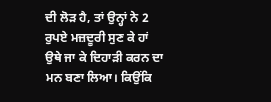ਦੀ ਲੋੜ ਹੈ, ਤਾਂ ਉਨ੍ਹਾਂ ਨੇ 2 ਰੁਪਏ ਮਜ਼ਦੂਰੀ ਸੁਣ ਕੇ ਹਾਂ ਉਥੇ ਜਾ ਕੇ ਦਿਹਾੜੀ ਕਰਨ ਦਾ ਮਨ ਬਣਾ ਲਿਆ। ਕਿਉਂਕਿ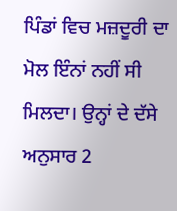ਪਿੰਡਾਂ ਵਿਚ ਮਜ਼ਦੂਰੀ ਦਾ ਮੋਲ ਇੰਨਾਂ ਨਹੀਂ ਸੀ ਮਿਲਦਾ। ਉਨ੍ਹਾਂ ਦੇ ਦੱਸੇ ਅਨੁਸਾਰ 2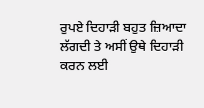ਰੁਪਏ ਦਿਹਾੜੀ ਬਹੁਤ ਜ਼ਿਆਦਾ ਲੱਗਦੀ ਤੇ ਅਸੀਂ ਉਥੇ ਦਿਹਾੜੀ ਕਰਨ ਲਈ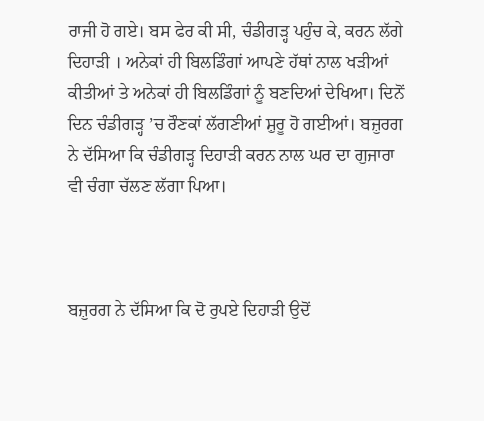ਰਾਜੀ ਹੋ ਗਏ। ਬਸ ਫੇਰ ਕੀ ਸੀ, ਚੰਡੀਗੜ੍ਹ ਪਹੁੰਚ ਕੇ, ਕਰਨ ਲੱਗੇ ਦਿਹਾੜੀ । ਅਨੇਕਾਂ ਹੀ ਬਿਲਡਿੰਗਾਂ ਆਪਣੇ ਹੱਥਾਂ ਨਾਲ ਖੜੀਆਂ ਕੀਤੀਆਂ ਤੇ ਅਨੇਕਾਂ ਹੀ ਬਿਲਡਿੰਗਾਂ ਨੂੰ ਬਣਦਿਆਂ ਦੇਖਿਆ। ਦਿਨੋਂ ਦਿਨ ਚੰਡੀਗੜ੍ਹ ’ਚ ਰੌਣਕਾਂ ਲੱਗਣੀਆਂ ਸ਼ੁਰੂ ਹੋ ਗਈਆਂ। ਬਜ਼ੁਰਗ ਨੇ ਦੱਸਿਆ ਕਿ ਚੰਡੀਗੜ੍ਹ ਦਿਹਾੜੀ ਕਰਨ ਨਾਲ ਘਰ ਦਾ ਗੁਜਾਰਾ ਵੀ ਚੰਗਾ ਚੱਲਣ ਲੱਗਾ ਪਿਆ।



ਬਜ਼ੁਰਗ ਨੇ ਦੱਸਿਆ ਕਿ ਦੋ ਰੁਪਏ ਦਿਹਾੜੀ ਉਦੋਂ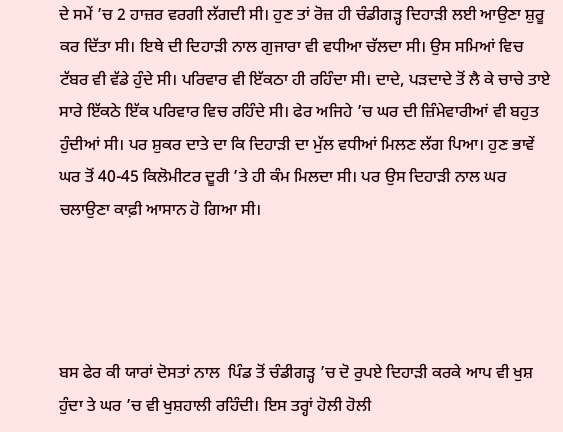ਦੇ ਸਮੇਂ ’ਚ 2 ਹਾਜ਼ਰ ਵਰਗੀ ਲੱਗਦੀ ਸੀ। ਹੁਣ ਤਾਂ ਰੋਜ਼ ਹੀ ਚੰਡੀਗੜ੍ਹ ਦਿਹਾੜੀ ਲਈ ਆਉਣਾ ਸ਼ੁਰੂ ਕਰ ਦਿੱਤਾ ਸੀ। ਇਥੇ ਦੀ ਦਿਹਾੜੀ ਨਾਲ ਗੁਜਾਰਾ ਵੀ ਵਧੀਆ ਚੱਲਦਾ ਸੀ। ਉਸ ਸਮਿਆਂ ਵਿਚ ਟੱਬਰ ਵੀ ਵੱਡੇ ਹੁੰਦੇ ਸੀ। ਪਰਿਵਾਰ ਵੀ ਇੱਕਠਾ ਹੀ ਰਹਿੰਦਾ ਸੀ। ਦਾਦੇ, ਪੜਦਾਦੇ ਤੋਂ ਲੈ ਕੇ ਚਾਚੇ ਤਾਏ ਸਾਰੇ ਇੱਕਠੇ ਇੱਕ ਪਰਿਵਾਰ ਵਿਚ ਰਹਿੰਦੇ ਸੀ। ਫੇਰ ਅਜਿਹੇ ’ਚ ਘਰ ਦੀ ਜ਼ਿੰਮੇਵਾਰੀਆਂ ਵੀ ਬਹੁਤ ਹੁੰਦੀਆਂ ਸੀ। ਪਰ ਸ਼ੁਕਰ ਦਾਤੇ ਦਾ ਕਿ ਦਿਹਾੜੀ ਦਾ ਮੁੱਲ ਵਧੀਆਂ ਮਿਲਣ ਲੱਗ ਪਿਆ। ਹੁਣ ਭਾਵੇਂ ਘਰ ਤੋਂ 40-45 ਕਿਲੋਮੀਟਰ ਦੂਰੀ ’ਤੇ ਹੀ ਕੰਮ ਮਿਲਦਾ ਸੀ। ਪਰ ਉਸ ਦਿਹਾੜੀ ਨਾਲ ਘਰ ਚਲਾਉਣਾ ਕਾਫ਼ੀ ਆਸਾਨ ਹੋ ਗਿਆ ਸੀ।




ਬਸ ਫੇਰ ਕੀ ਯਾਰਾਂ ਦੋਸਤਾਂ ਨਾਲ  ਪਿੰਡ ਤੋਂ ਚੰਡੀਗੜ੍ਹ ’ਚ ਦੋ ਰੁਪਏ ਦਿਹਾੜੀ ਕਰਕੇ ਆਪ ਵੀ ਖੁਸ਼ ਹੁੰਦਾ ਤੇ ਘਰ ’ਚ ਵੀ ਖੁਸ਼ਹਾਲੀ ਰਹਿੰਦੀ। ਇਸ ਤਰ੍ਹਾਂ ਹੋਲੀ ਹੋਲੀ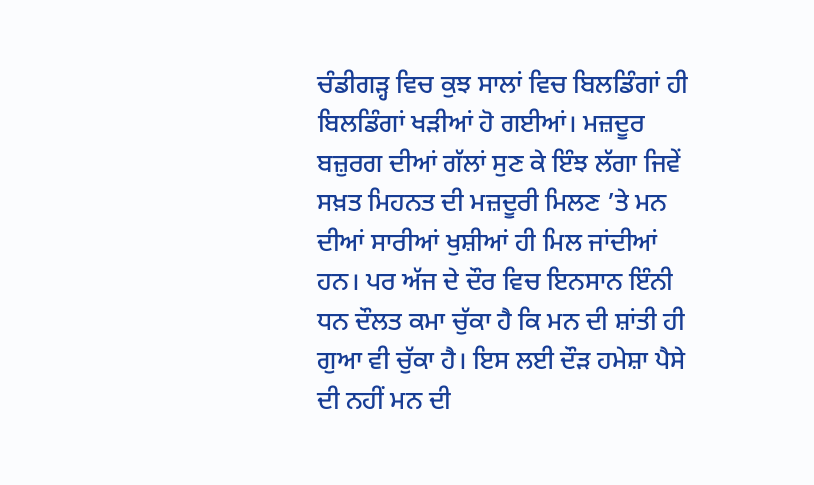ਚੰਡੀਗੜ੍ਹ ਵਿਚ ਕੁਝ ਸਾਲਾਂ ਵਿਚ ਬਿਲਡਿੰਗਾਂ ਹੀ ਬਿਲਡਿੰਗਾਂ ਖੜੀਆਂ ਹੋ ਗਈਆਂ। ਮਜ਼ਦੂਰ ਬਜ਼ੁਰਗ ਦੀਆਂ ਗੱਲਾਂ ਸੁਣ ਕੇ ਇੰਝ ਲੱਗਾ ਜਿਵੇਂ ਸਖ਼ਤ ਮਿਹਨਤ ਦੀ ਮਜ਼ਦੂਰੀ ਮਿਲਣ ’ਤੇ ਮਨ ਦੀਆਂ ਸਾਰੀਆਂ ਖੁਸ਼ੀਆਂ ਹੀ ਮਿਲ ਜਾਂਦੀਆਂ ਹਨ। ਪਰ ਅੱਜ ਦੇ ਦੌਰ ਵਿਚ ਇਨਸਾਨ ਇੰਨੀ ਧਨ ਦੌਲਤ ਕਮਾ ਚੁੱਕਾ ਹੈ ਕਿ ਮਨ ਦੀ ਸ਼ਾਂਤੀ ਹੀ ਗੁਆ ਵੀ ਚੁੱਕਾ ਹੈ। ਇਸ ਲਈ ਦੌੜ ਹਮੇਸ਼ਾ ਪੈਸੇ ਦੀ ਨਹੀਂ ਮਨ ਦੀ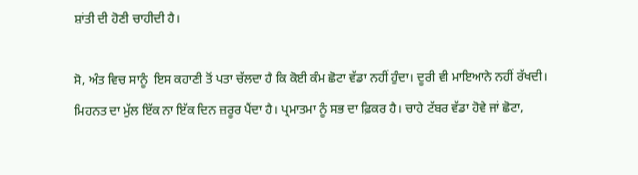ਸ਼ਾਂਤੀ ਦੀ ਹੋਣੀ ਚਾਹੀਦੀ ਹੈ।

ਸੋ, ਅੰਤ ਵਿਚ ਸਾਨੂੰ  ਇਸ ਕਹਾਣੀ ਤੋਂ ਪਤਾ ਚੱਲਦਾ ਹੈ ਕਿ ਕੋਈ ਕੰਮ ਛੋਟਾ ਵੱਡਾ ਨਹੀਂ ਹੁੰਦਾ। ਦੂਰੀ ਵੀ ਮਾਇਆਨੇ ਨਹੀਂ ਰੱਖਦੀ। ਮਿਹਨਤ ਦਾ ਮੁੱਲ ਇੱਕ ਨਾ ਇੱਕ ਦਿਨ ਜ਼ਰੂਰ ਪੈਂਦਾ ਹੈ। ਪ੍ਰਮਾਤਮਾ ਨੂੰ ਸਭ ਦਾ ਫ਼ਿਕਰ ਹੈ। ਚਾਹੇ ਟੱਬਰ ਵੱਡਾ ਹੋਵੇ ਜਾਂ ਛੋਟਾ,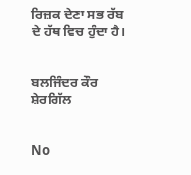ਰਿਜ਼ਕ ਦੇਣਾ ਸਭ ਰੱਬ ਦੇ ਹੱਥ ਵਿਚ ਹੁੰਦਾ ਹੈ।


ਬਲਜਿੰਦਰ ਕੌਰ ਸ਼ੇਰਗਿੱਲ


No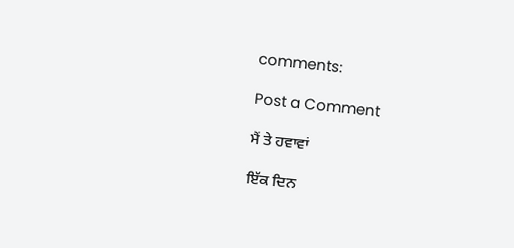comments:

Post a Comment

ਮੈਂ ਤੇ ਹਵਾਵਾਂ

ਇੱਕ ਦਿਨ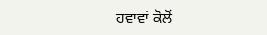ਹਵਾਵਾਂ ਕੋਲੋਂ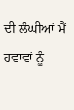ਦੀ ਲੰਘੀਆਂ ਮੈਂ ਹਵਾਵਾਂ ਨੂੰ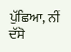ਪੁੱਛਿਆ, ਨੀਂ ਦੱਸੋ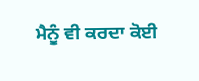ਮੈਨੂੰ ਵੀ ਕਰਦਾ ਕੋਈ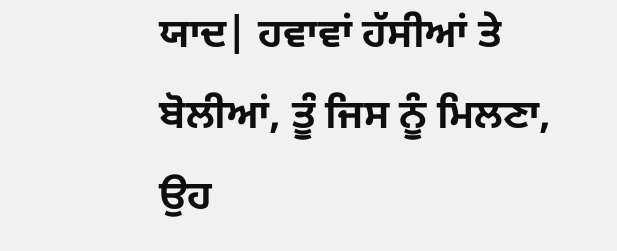ਯਾਦ| ਹਵਾਵਾਂ ਹੱਸੀਆਂ ਤੇ ਬੋਲੀਆਂ, ਤੂੰ ਜਿਸ ਨੂੰ ਮਿਲਣਾ, ਉਹ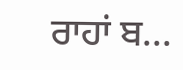ਰਾਹਾਂ ਬ...